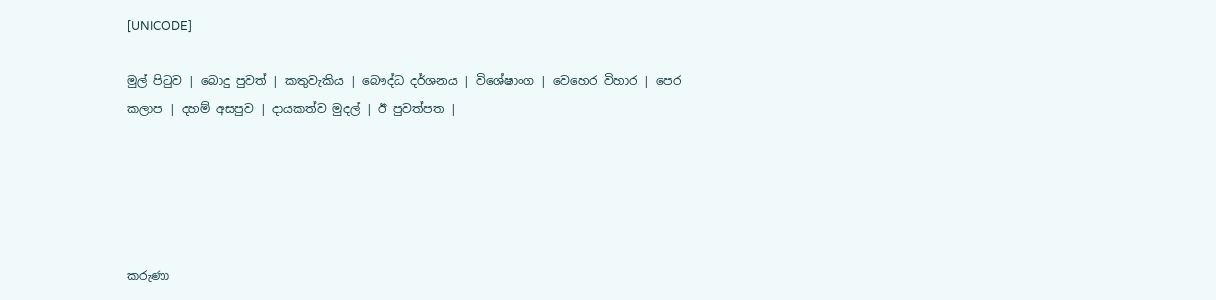[UNICODE]

මුල් පිටුව | බොදු පුවත් | කතුවැකිය | බෞද්ධ දර්ශනය | විශේෂාංග | වෙහෙර විහාර | පෙර කලාප | දහම් අසපුව | දායකත්ව මුදල් | ඊ පුවත්පත |





කරුණා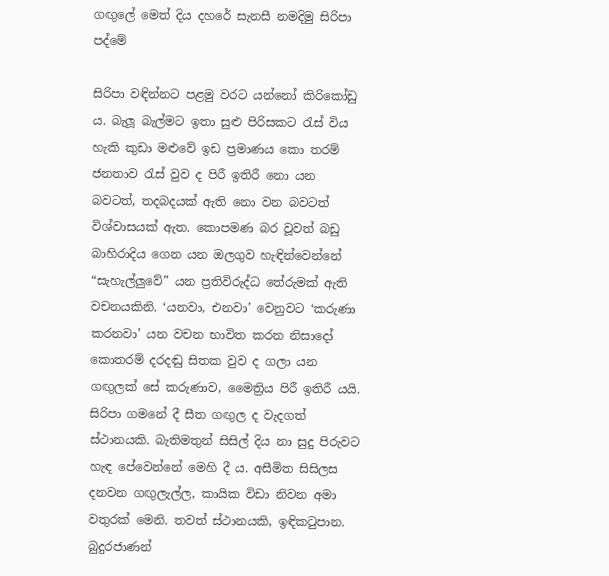ගඟුලේ මෙත් දිය දහරේ සැනසී නමදිමු සිරිපා පද්මේ

සිරිපා වඳින්නට පළමු වරට යන්නෝ කිරිකෝඩු ය. බැලූ බැල්මට ඉතා සුළු පිරිසකට රැස් විය හැකි කුඩා මළුවේ ඉඩ ප්‍රමාණය කො තරම් ජනතාව රැස් වුව ද පිරී ඉතිරී නො යන බවටත්, තදබදයක් ඇති නො වන බවටත් විශ්වාසයක් ඇත. කොපමණ බර වූවත් බඩු බාහිරාදිය ගෙන යන ඔලගුව හැඳින්වෙන්නේ “සැහැල්ලුවේ” යන ප්‍රතිවිරුද්ධ තේරුමක් ඇති වචනයකිනි. ‘යනවා, එනවා’ වෙනුවට ‘කරුණා කරනවා’ යන වචන භාවිත කරන නිසාදෝ කොතරම් දරදඬු සිතක වුව ද ගලා යන ගඟුලක් සේ කරුණාව, මෛත්‍රිය පිරී ඉතිරී යයි. සිරිපා ගමනේ දී සීත ගඟුල ද වැදගත් ස්ථානයකි. බැතිමතුන් සිසිල් දිය නා සුදු පිරුවට හැඳ පේවෙන්නේ මෙහි දී ය. අසීමිත සිසිලස දනවන ගඟුලැල්ල, කායික විඩා නිවන අමා වතුරක් මෙනි. තවත් ස්ථානයකි, ඉඳිකටුපාන. බුදුරජාණන්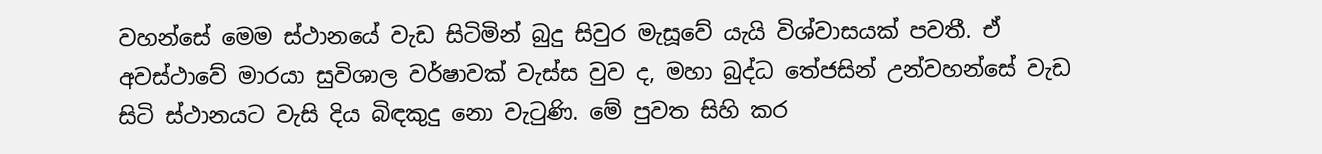වහන්සේ මෙම ස්ථානයේ වැඩ සිටිමින් බුදු සිවුර මැසූවේ යැයි විශ්වාසයක් පවතී. ඒ අවස්ථාවේ මාරයා සුවිශාල වර්ෂාවක් වැස්ස වුව ද, මහා බුද්ධ තේජසින් උන්වහන්සේ වැඩ සිටි ස්ථානයට වැසි දිය බිඳකුදු නො වැටුණි. මේ පුවත සිහි කර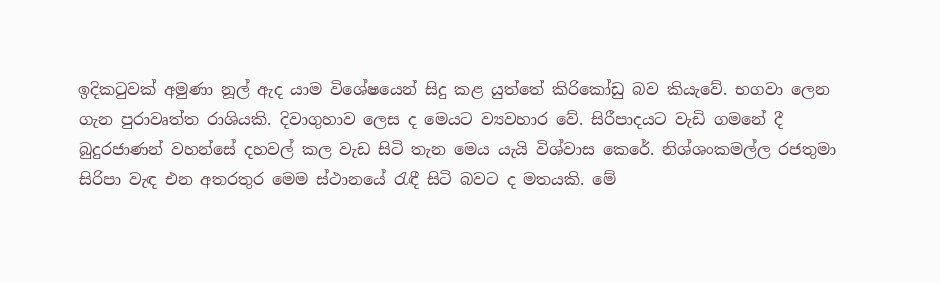ඉදිකටුවක් අමුණා නූල් ඇද යාම විශේෂයෙන් සිදු කළ යුත්තේ කිරිකෝඩු බව කියැවේ. භගවා ලෙන ගැන පුරාවෘත්ත රාශියකි. දිවාගුහාව ලෙස ද මෙයට ව්‍යවහාර වේ. සිරීපාදයට වැඩි ගමනේ දී බුදුරජාණන් වහන්සේ දහවල් කල වැඩ සිටි තැන මෙය යැයි විශ්වාස කෙරේ. නිශ්ශංකමල්ල රජතුමා සිරිපා වැඳ එන අතරතුර මෙම ස්ථානයේ රැඳී සිටි බවට ද මතයකි. මේ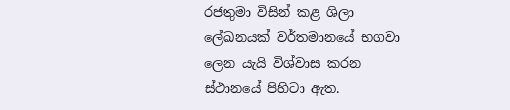රජතුමා විසින් කළ ශිලා ලේඛනයක් වර්තමානයේ භගවා ලෙන යැයි විශ්වාස කරන ස්ථානයේ පිහිටා ඇත.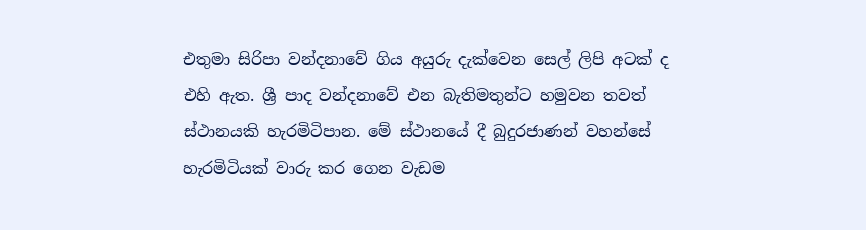එතුමා සිරිපා වන්දනාවේ ගිය අයුරු දැක්වෙන සෙල් ලිපි අටක් ද එහි ඇත. ශ්‍රී පාද වන්දනාවේ එන බැතිමතුන්ට හමුවන තවත් ස්ථානයකි හැරමිටිපාන. මේ ස්ථානයේ දී බුදුරජාණන් වහන්සේ හැරමිටියක් වාරු කර ගෙන වැඩම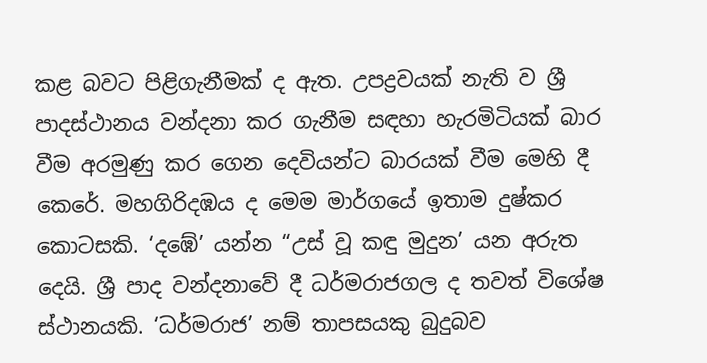කළ බවට පිළිගැනීමක් ද ඇත. උපද්‍රවයක් නැති ව ශ්‍රී පාදස්ථානය වන්දනා කර ගැනීම සඳහා හැරමිටියක් බාර වීම අරමුණු කර ගෙන දෙවියන්ට බාරයක් වීම මෙහි දී කෙරේ. මහගිරිදඹය ද මෙම මාර්ගයේ ඉතාම දුෂ්කර කොටසකි. ‘දඹේ’ යන්න “උස් වූ කඳු මුදුන’ යන අරුත දෙයි. ශ්‍රී පාද වන්දනාවේ දී ධර්මරාජගල ද තවත් විශේෂ ස්ථානයකි. ‘ධර්මරාජ’ නම් තාපසයකු බුදුබව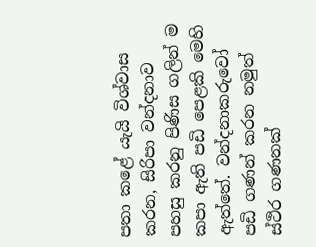පතා කළේ යැයි විශ්වාස කරන, සිරිපා වන්දනාව පහසු කරනු පිණිස ගලින් ම කපා ඇති පඩි පෙළකි මෙහි ඇත්තේ. වන්දනාකරුවෝ පඩි ගණන් කරන නමුත් ස්ථිර ගණනක්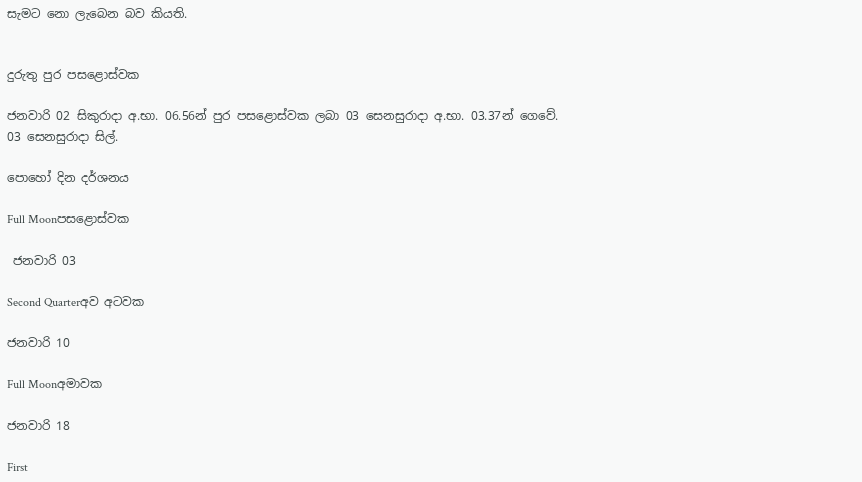සැමට නො ලැබෙන බව කියති.


දුරුතු පුර පසළොස්වක

ජනවාරි 02 සිකුරාදා අ.භා. 06.56න් පුර පසළොස්වක ලබා 03 සෙනසුරාදා අ.භා. 03.37න් ගෙවේ.
03 සෙනසුරාදා සිල්.

පොහෝ දින දර්ශනය

Full Moonපසළොස්වක

 ජනවාරි 03

Second Quarterඅව අටවක

ජනවාරි 10

Full Moonඅමාවක

ජනවාරි 18

First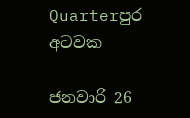Quarterපුර අටවක

ජනවාරි 26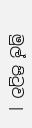මුල් පිටුව |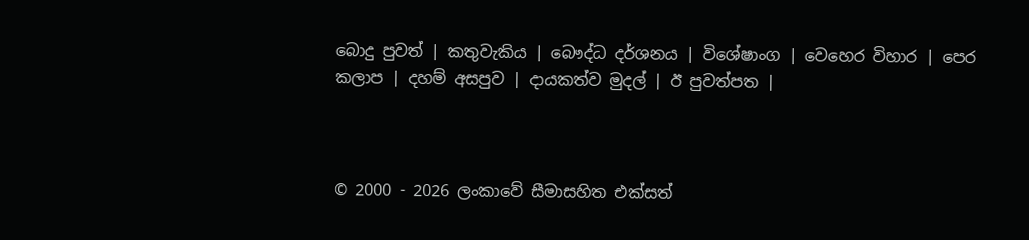බොදු පුවත් | කතුවැකිය | බෞද්ධ දර්ශනය | විශේෂාංග | වෙහෙර විහාර | පෙර කලාප | දහම් අසපුව | දායකත්ව මුදල් | ඊ පුවත්පත |



© 2000 - 2026 ලංකාවේ සීමාසහිත එක්සත්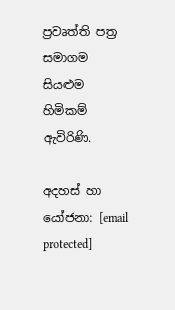ප්‍රවෘත්ති පත්‍ර සමාගම
සියළුම හිමිකම් ඇවිරිණි.

අදහස් හා යෝජනා: [email protected]